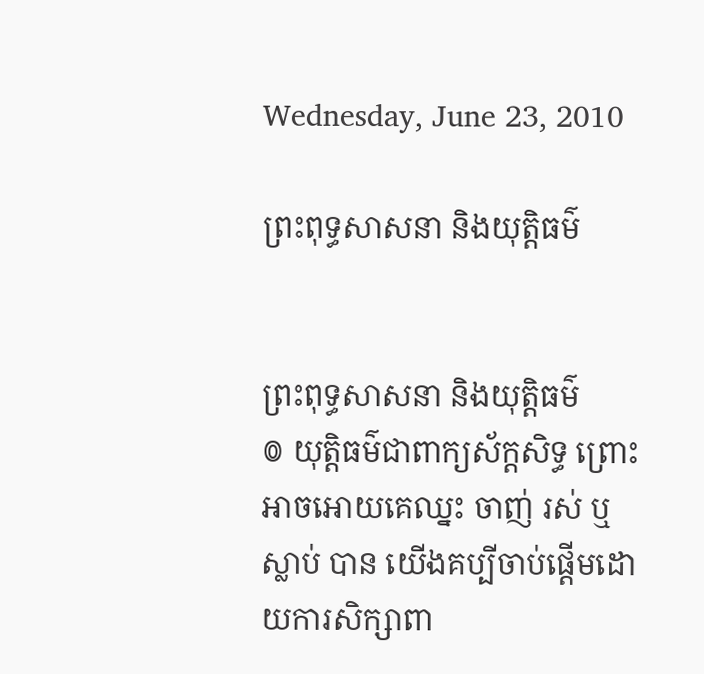Wednesday, June 23, 2010

ព្រះពុទ្ធសាសនា និងយុត្តិធម៌


ព្រះពុទ្ធសាសនា និងយុត្តិធម៌
៙ យុត្តិធម៌ជាពាក្យស័ក្តសិទ្ធ ព្រោះអាចអោយគេឈ្នះ ចាញ់ រស់ ឬ ស្លាប់ បាន យើងគប្បីចាប់ផ្តើមដោយការសិក្សាពា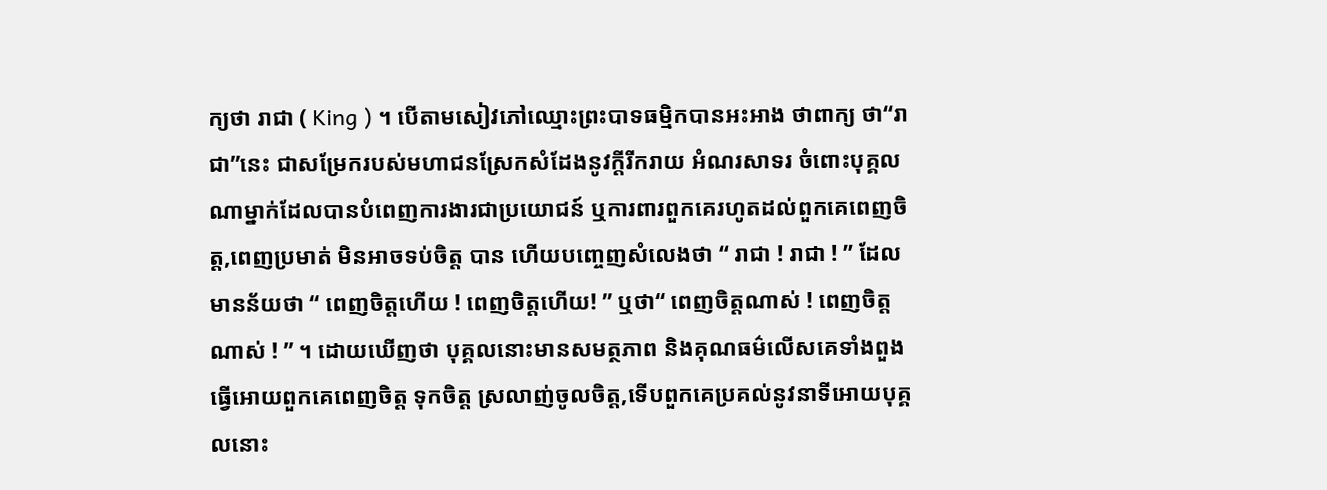ក្យថា រាជា ( King ) ។ បើតាមសៀវភៅឈ្មោះព្រះបាទធម្មិកបានអះអាង ថាពាក្យ ថា“រាជា”នេះ ជាសម្រែករបស់មហាជនស្រែកសំដែងនូវក្តីរីករាយ អំណរសាទរ ចំពោះបុគ្គលណាម្នាក់ដែលបានបំពេញការងារជាប្រយោជន៍ ឬការពារពួកគេរហូតដល់ពួកគេពេញចិត្ត,ពេញប្រមាត់ មិនអាចទប់ចិត្ត បាន ហើយបញ្ចេញសំលេងថា “ រាជា ! រាជា ! ” ដែលមានន័យថា “ ពេញចិត្តហើយ ! ពេញចិត្តហើយ! ” ឬថា“ ពេញចិត្តណាស់ ! ពេញចិត្តណាស់ ! ” ។ ដោយឃើញថា បុគ្គលនោះមានសមត្ថភាព និងគុណធម៌លើសគេទាំងពួង ធ្វើអោយពួកគេពេញចិត្ត ទុកចិត្ត ស្រលាញ់ចូលចិត្ត,ទើបពួកគេប្រគល់នូវនាទីអោយបុគ្គលនោះ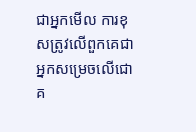ជាអ្នកមើល ការខុសត្រូវលើពួកគេជាអ្នកសម្រេចលើជោគ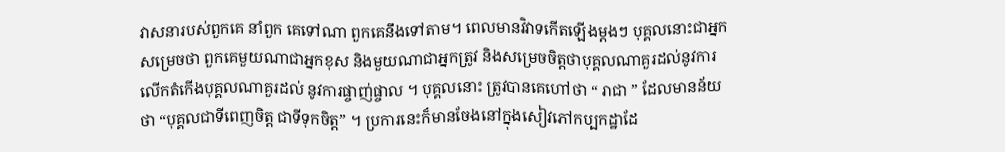វាសនារបស់ពួកគេ នាំពួក គេទៅណា ពួកគេនឹងទៅតាម។ ពេលមានវិវាទកើតឡើងម្តងៗ បុគ្គលនោះជាអ្នក សម្រេចថា ពួកគេមួយណាជាអ្នកខុស និងមួយណាជាអ្នកត្រូវ និងសម្រេចចិត្តថាបុគ្គលណាគួរដល់នូវការលើកតំកើងបុគ្គលណាគួរដល់ នូវការផ្ចាញ់ផ្ចាល ។ បុគ្គលនោះ ត្រូវបានគេហៅថា “ រាជា ” ដែលមានន័យថា “បុគ្គលជាទីពេញចិត្ត ជាទីទុកចិត្ត” ។ ប្រការនេះក៏មានចែងនៅក្នុងសៀវភៅកប្បកដ្ឋាដែ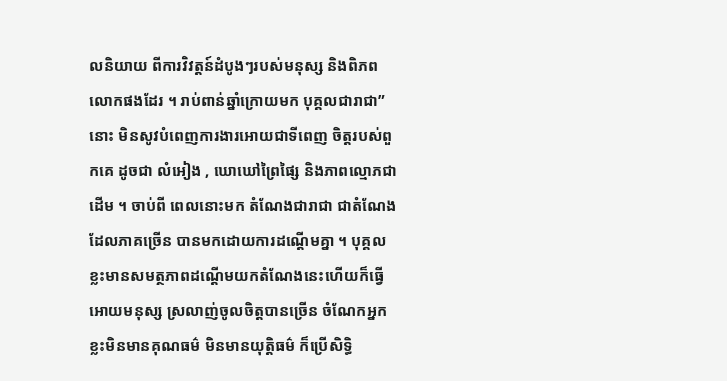លនិយាយ ពីការវិវត្តន៍ដំបូងៗរបស់មនុស្ស និងពិភពលោកផងដែរ ។ រាប់ពាន់ឆ្នាំក្រោយមក បុគ្គលជារាជា”នោះ មិនសូវបំពេញការងារអោយជាទីពេញ ចិត្តរបស់ពួកគេ ដូចជា លំអៀង , ឃោឃៅព្រៃផ្សៃ និងភាពល្មោភជាដើម ។ ចាប់ពី ពេលនោះមក តំណែងជារាជា ជាតំណែងដែលភាគច្រើន បានមកដោយការដណ្តើមគ្នា ។ បុគ្គលខ្លះមានសមត្ថភាពដណ្តើមយកតំណែងនេះហើយក៏ធ្វើអោយមនុស្ស ស្រលាញ់ចូលចិត្តបានច្រើន ចំណែកអ្នកខ្លះមិនមានគុណធម៌ មិនមានយុត្តិធម៌ ក៏ប្រើសិទ្ធិ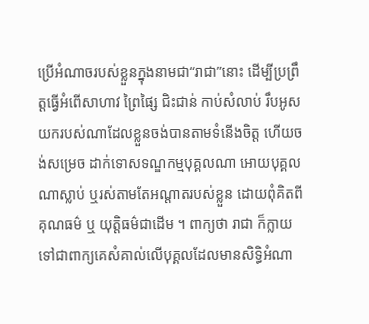ប្រើអំណាចរបស់ខ្លួនក្នុងនាមជា“រាជា”នោះ ដើម្បីប្រព្រឹត្តធ្វើអំពើសាហាវ ព្រៃផ្សៃ ជិះជាន់ កាប់សំលាប់ រឹបអូសយករបស់ណាដែលខ្លួនចង់បានតាមទំនើងចិត្ត ហើយចង់សម្រេច ដាក់ទោសទណ្ឌកម្មបុគ្គលណា អោយបុគ្គលណាស្លាប់ ឬរស់តាមតែអណ្តាតរបស់ខ្លួន ដោយពុំគិតពីគុណធម៌ ឬ យុត្តិធម៌ជាដើម ។ ពាក្យថា រាជា ក៏ក្លាយទៅជាពាក្យគេសំគាល់លើបុគ្គលដែលមានសិទ្ធិអំណា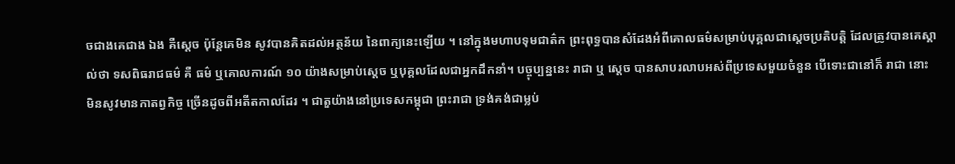ចជាងគេជាង ឯង គឺស្តេច ប៉ុន្តែគេមិន សូវបានគិតដល់អត្ថន័យ នៃពាក្យនេះឡើយ ។ នៅក្នុងមហាបទុមជាត៌ក ព្រះពុទ្ធបានសំដែងអំពីគោលធម៌សម្រាប់បុគ្គលជាស្តេចប្រតិបត្តិ ដែលត្រូវបានគេស្គាល់ថា ទសពិធរាជធម៌ គឺ ធម៌ ឬគោលការណ៍ ១០ យ៉ាងសម្រាប់ស្តេច ឬបុគ្គលដែលជាអ្នកដឹកនាំ។ បច្ចុប្បន្ននេះ រាជា ឬ ស្តេច បានសាបរលាបអស់ពីប្រទេសមួយចំនួន បើទោះជានៅក៏ រាជា នោះ មិនសូវមានកាតព្វកិច្ច ច្រើនដូចពីអតីតកាលដែរ ។ ជាតួយ៉ាងនៅប្រទេសកម្ពុជា ព្រះរាជា ទ្រង់គង់ជាម្លប់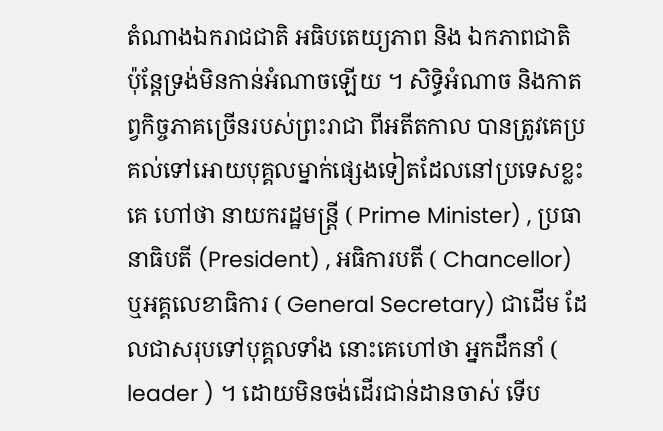តំណាងឯករាជជាតិ អធិបតេយ្យភាព និង ឯកភាពជាតិ ប៉ុន្តែទ្រង់មិនកាន់អំណាចឡើយ ។ សិទ្ធិអំណាច និងកាតព្វកិច្ចភាគច្រើនរបស់ព្រះរាជា ពីអតីតកាល បានត្រូវគេប្រគល់ទៅអោយបុគ្គលម្នាក់ផ្សេងទៀតដែលនៅប្រទេសខ្លះគេ ហៅថា នាយករដ្ឋមន្ត្រី ( Prime Minister) , ប្រធានាធិបតី (President) , អធិការបតី ( Chancellor) ឬអគ្គលេខាធិការ ( General Secretary) ជាដើម ដែលជាសរុបទៅបុគ្គលទាំង នោះគេហៅថា អ្នកដឹកនាំ ( leader ) ។ ដោយមិនចង់ដើរជាន់ដានចាស់ ទើប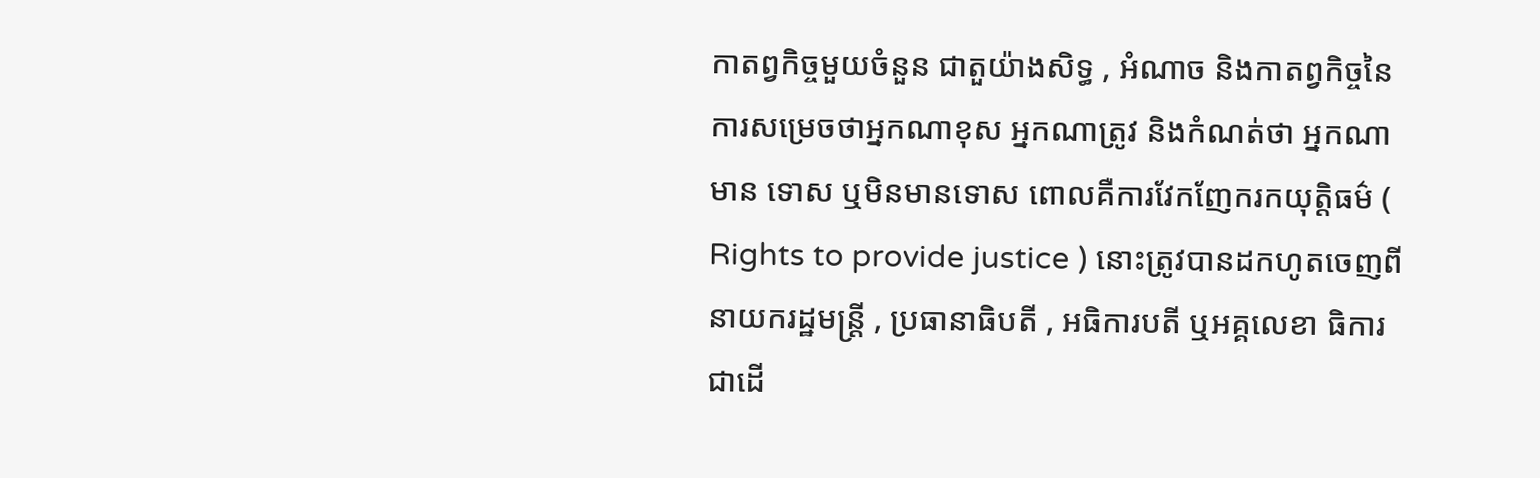កាតព្វកិច្ចមួយចំនួន ជាតួយ៉ាងសិទ្ធ , អំណាច និងកាតព្វកិច្ចនៃការសម្រេចថាអ្នកណាខុស អ្នកណាត្រូវ និងកំណត់ថា អ្នកណាមាន ទោស ឬមិនមានទោស ពោលគឺការវែកញែករកយុត្តិធម៌ ( Rights to provide justice ) នោះត្រូវបានដកហូតចេញពី នាយករដ្ឋមន្ត្រី , ប្រធានាធិបតី , អធិការបតី ឬអគ្គលេខា ធិការជាដើ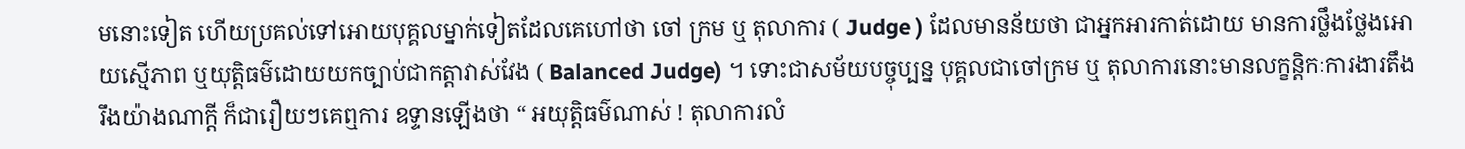មនោះទៀត ហើយប្រគល់ទៅអោយបុគ្គលម្នាក់ទៀតដែលគេហៅថា ចៅ ក្រម ឬ តុលាការ ( Judge ) ដែលមានន័យថា ជាអ្នកអារកាត់ដោយ មានការថ្លឹងថ្លែងអោយស្មើភាព ឬយុត្តិធម៌ដោយយកច្បាប់ជាកត្តាវាស់វែង ( Balanced Judge) ។ ទោះជាសម័យបច្ចុប្បន្ន បុគ្គលជាចៅក្រម ឬ តុលាការនោះមានលក្ខន្តិកៈការងារតឹងរឹងយ៉ាងណាក្តី ក៏ជារឿយៗគេឮការ ឧទ្ទានឡើងថា “ អយុត្តិធម៌ណាស់ ! តុលាការលំ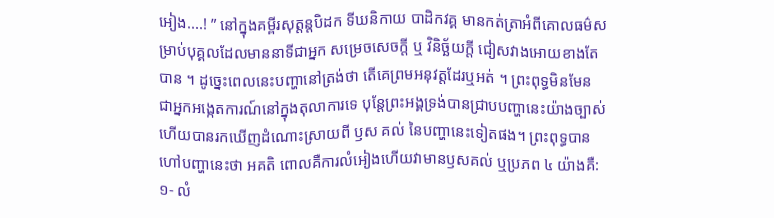អៀង....! ” នៅក្នុងគម្ពីរសុត្តន្តបិដក ទីឃនិកាយ បាដិកវគ្គ មានកត់ត្រាអំពីគោលធម៌សម្រាប់បុគ្គលដែលមាននាទីជាអ្នក សម្រេចសេចក្តី ឬ វិនិច្ឆ័យក្តី ជៀសវាងអោយខាងតែបាន ។ ដូច្នេះពេលនេះបញ្ហានៅត្រង់ថា តើគេព្រមអនុវត្តដែរឬអត់ ។ ព្រះពុទ្ធមិនមែន ជាអ្នកអង្កេតការណ៍នៅក្នុងតុលាការទេ បុន្តែព្រះអង្គទ្រង់បានជ្រាបបញ្ហានេះយ៉ាងច្បាស់ ហើយបានរកឃើញដំណោះស្រាយពី ឫស គល់ នៃបញ្ហានេះទៀតផង។ ព្រះពុទ្ធបានហៅបញ្ហានេះថា អគតិ ពោលគឺការលំអៀងហើយវាមានឫសគល់ ឬប្រភព ៤ យ៉ាងគឺ: ១- លំ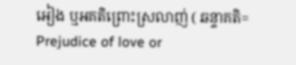អៀង ឬអគតិព្រោះស្រលាញ់ ( ឆន្ទាគតិ= Prejudice of love or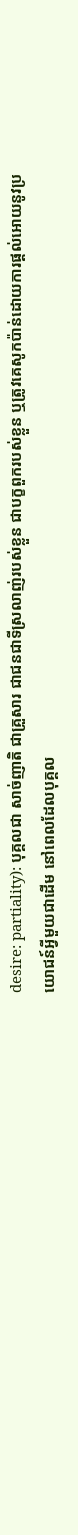desire: partiality): បុគ្គលជា សាច់ញាតិ ជាគ្រួសារ ជាជនជាទីស្រលាញ់របស់ខ្លួន ជាបក្ខពួករបស់ខ្លួន ឬត្រូវគេសូកប៉ាន់ដោយការផ្តល់អោយនូវប្រយោជន៍អ្វីមួយជាដើម នៅពេលដែលបុគ្គល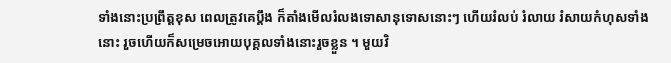ទាំងនោះប្រព្រឹត្តខុស ពេលត្រូវគេប្តឹង ក៏តាំងមើលរំលងទោសានុទោសនោះៗ ហើយរំលប់ រំលាយ រំសាយកំហុសទាំងនោះ រួចហើយក៏សម្រេចអោយបុគ្គលទាំងនោះរួចខ្លួន ។ មួយវិ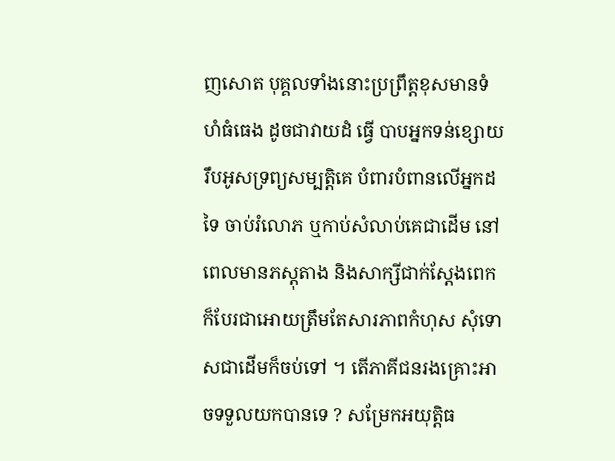ញសោត បុគ្គលទាំងនោះប្រព្រឹត្តខុសមានទំហំធំធេង ដូចជាវាយដំ ធ្វើ បាបអ្នកទន់ខ្សោយ រឹបអូសទ្រព្យសម្បត្តិគេ បំពារបំពានលើអ្នកដទៃ ចាប់រំលោភ ឬកាប់សំលាប់គេជាដើម នៅពេលមានភស្តុតាង និងសាក្សីជាក់ស្តែងពេក ក៏បែរជាអោយត្រឹមតែសារភាពកំហុស សុំទោសជាដើមក៏ចប់ទៅ ។ តើភាគីជនរងគ្រោះអាចទទួលយកបានទេ ? សម្រែកអយុត្តិធ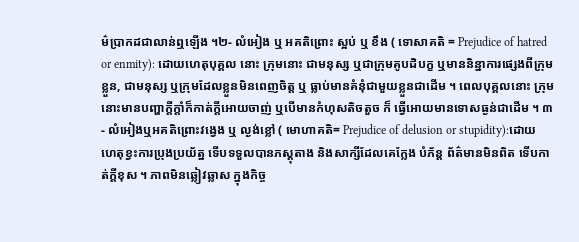ម៌ប្រាកដជាលាន់ឮឡើង ។២- លំអៀង ឬ អគតិព្រោះ ស្អប់ ឬ ខឹង ( ទោសាគតិ = Prejudice of hatred or enmity): ដោយហេតុបុគ្គល នោះ ក្រុមនោះ ជាមនុស្ស ឬជាក្រុមគូបដិបក្ខ ឬមាននិន្នាការផ្សេងពីក្រុមខ្លួន, ជាមនុស្ស ឬក្រុមដែលខ្លួនមិនពេញចិត្ត ឬ ធ្លាប់មានគំនុំជាមួយខ្លួនជាដើម ។ ពេលបុគ្គលនោះ ក្រុមនោះមានបញ្ហាក្តីក្តាំក៏កាត់ក្តីអោយចាញ់ ឬបើមានកំហុសតិចតួច ក៏ ធ្វើអោយមានទោសធ្ងន់ជាដើម ។ ៣- លំអៀងឬអគតិព្រោះវង្វេង ឬ ល្ងង់ខ្លៅ ( មោហាគតិ= Prejudice of delusion or stupidity):ដោយ ហេតុខ្វះការប្រុងប្រយ័ត្ន ទើបទទួលបានភស្តុតាង និងសាក្សីដែលគេក្លែង បំភ័ន្ត ព័ត៌មានមិនពិត ទើបកាត់ក្តីខុស ។ ភាពមិនឆ្លៀវឆ្លាស ក្នុងកិច្ច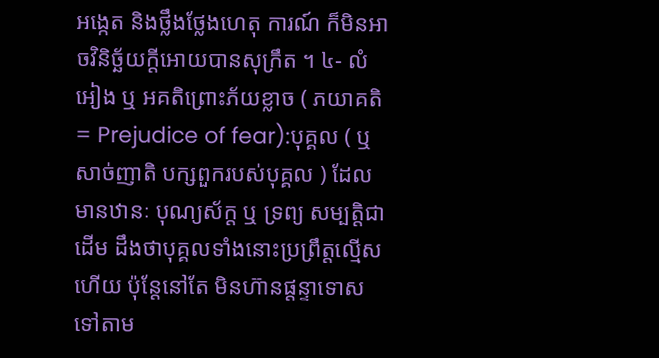អង្កេត និងថ្លឹងថ្លែងហេតុ ការណ៍ ក៏មិនអាចវិនិច្ឆ័យក្តីអោយបានសុក្រឹត ។ ៤- លំអៀង ឬ អគតិព្រោះភ័យខ្លាច ( ភយាគតិ = Prejudice of fear):បុគ្គល ( ឬ សាច់ញាតិ បក្សពួករបស់បុគ្គល ) ដែលមានឋានៈ បុណ្យស័ក្ត ឬ ទ្រព្យ សម្បត្តិជាដើម ដឹងថាបុគ្គលទាំងនោះប្រព្រឹត្តល្មើសហើយ ប៉ុន្តែនៅតែ មិនហ៊ានផ្តន្ទាទោសទៅតាម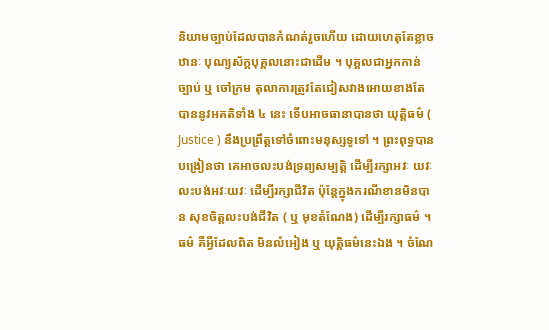និយាមច្បាប់ដែលបានកំណត់រួចហើយ ដោយហេតុតែខ្លាចឋានៈ បុណ្យស័ក្តបុគ្គលនោះជាដើម ។ បុគ្គលជាអ្នកកាន់ច្បាប់ ឬ ចៅក្រម តុលាការត្រូវតែជៀសវាងអោយខាងតែបាននូវអគតិទាំង ៤ នេះ ទើបអាចធានាបានថា យុត្តិធម៌ ( Justice ) នឹងប្រព្រឹត្តទៅចំពោះមនុស្សទូទៅ ។ ព្រះពុទ្ធបានបង្រៀនថា គេអាចលះបង់ទ្រព្យសម្បត្តិ ដើម្បីរក្សាអវៈ យវៈ លះបង់អវៈយវៈ ដើម្បីរក្សាជីវិត ប៉ុន្តែក្នុងករណីខានមិនបាន សុខចិត្តលះបង់ជីវិត ( ឬ មុខតំណែង) ដើម្បីរក្សាធម៌ ។ ធម៌ គឺអ្វីដែលពិត មិនលំអៀង ឬ យុត្តិធម៌នេះឯង ។ ចំណែ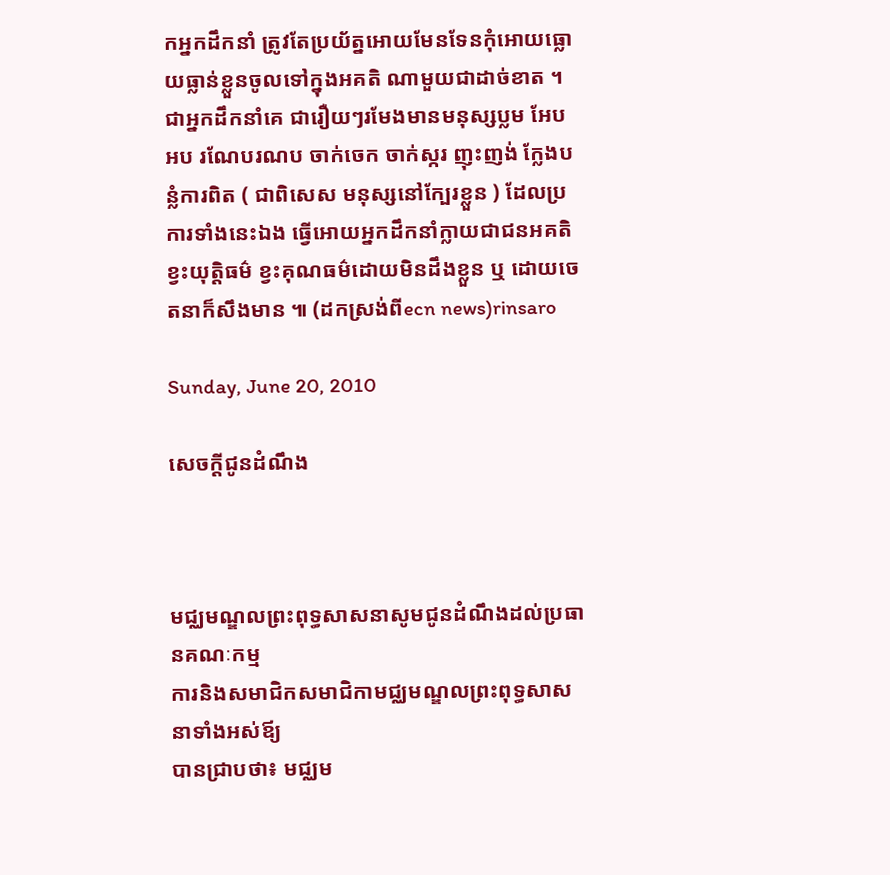កអ្នកដឹកនាំ ត្រូវតែប្រយ័ត្នអោយមែនទែនកុំអោយធ្លោយធ្លាន់ខ្លួនចូលទៅក្នុងអគតិ ណាមួយជាដាច់ខាត ។ ជាអ្នកដឹកនាំគេ ជារឿយៗរមែងមានមនុស្សប្លម អែបអប រណែបរណប ចាក់ចេក ចាក់ស្ករ ញុះញង់ ក្លែងបន្លំការពិត ( ជាពិសេស មនុស្សនៅក្បែរខ្លួន ) ដែលប្រការទាំងនេះឯង ធ្វើអោយអ្នកដឹកនាំក្លាយជាជនអគតិ ខ្វះយុត្តិធម៌ ខ្វះគុណធម៌ដោយមិនដឹងខ្លួន ឬ ដោយចេតនាក៏សឹងមាន ៕ (ដកស្រង់ពីecn news)rinsaro

Sunday, June 20, 2010

សេចក្តីជូនដំណឹង



មជ្ឈមណ្ឌលព្រះពុទ្ធសាសនាសូមជូនដំណឹងដល់ប្រធានគណៈកម្ម
ការនិងសមាជិកសមាជិកាមជ្ឈមណ្ឌលព្រះពុទ្ធសាសនាទាំងអស់ឪ្យ
បានជ្រាបថា៖ មជ្ឈម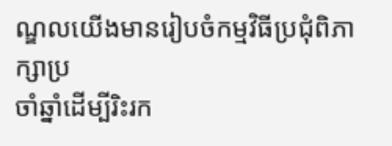ណ្ឌលយើងមានរៀបចំកម្មវិធីប្រជុំពិភាក្សាប្រ
ចាំឆ្នាំដើម្បីរិះរក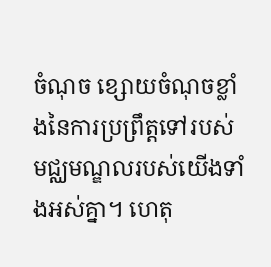ចំណុច ខ្សោយចំណុចខ្លាំងនៃការប្រព្រឹត្តទៅរបស់
មជ្ឈមណ្ឌលរបស់យើងទាំងអស់គ្នា។ ហេតុ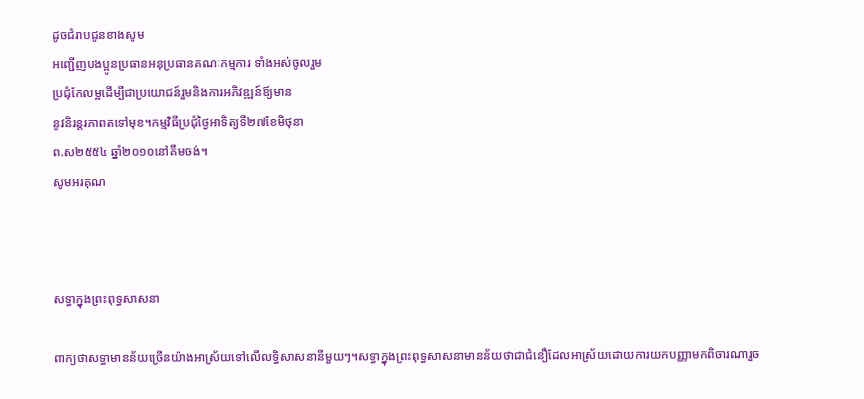ដូចជំរាបជូនខាងសូម
អញ្ជើញបងប្អូនប្រធានអនុប្រធានគណៈកម្មការ ទាំងអស់ចូលរួម
ប្រជុំកែលម្អដើម្បីជាប្រយោជន៍រួមនិងការអភិវឌ្ឍន៍ឪ្យមាន
នូវនិរន្តរភាពតទៅមុខ។កម្មវិធីប្រជុំថ្ងៃអាទិត្យទី២៧ខែមិថុនា
ព.ស២៥៥៤ ឆ្នាំ២០១០នៅគឹមចង់។
សូមអរគុណ



សទ្ធាក្នុងព្រះពុទ្ធសាសនា

ពាក្យថាសទ្ធាមានន័យច្រើនយ៉ាងអាស្រ័យទៅលើលទ្ធិសាសនានីមួយៗ។សទ្ធាក្នុងព្រះពុទ្ធសាសនាមានន័យថាជាជំនឿដែលអាស្រ័យដោយការយកបញ្ញាមកពិចារណារួច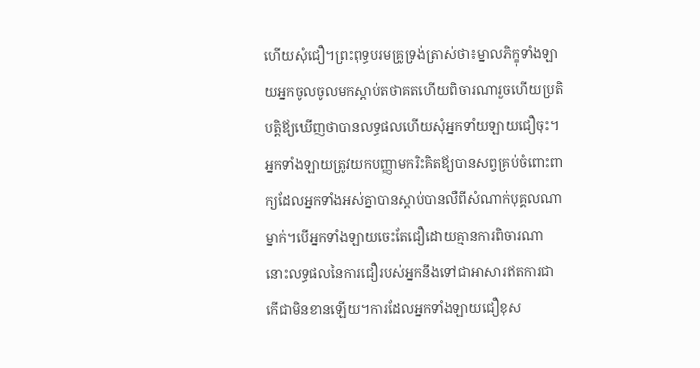ហើយសុំជឿ។ព្រះពុទ្ធបរមគ្រូទ្រង់ត្រាស់ថា៖ម្នាលភិក្ខុទាំងឡាយអ្នកចូលចូលមកស្តាប់តថាគតហើយពិចារណារួចហើយប្រតិបត្តិឪ្យឃើញថាបានលទ្ធផលហើយសុំអ្នកទាំយឡាយជឿចុះ។អ្នកទាំងឡាយត្រូវយកបញ្ញាមករិះគិតឪ្យបានសព្វគ្រប់ចំពោះពាក្យដែលអ្នកទាំងអស់គ្នាបានស្តាប់បានលឺពីសំណាក់បុគ្គលណាម្នាក់។បើអ្នកទាំងឡាយចេះតែជឿដោយគ្មានការពិចារណានោះលទ្ធផលនៃការជឿរបស់អ្នកនឹងទៅជាអាសារឥតការជាកើជាមិនខានឡើយ។ការដែលអ្នកទាំងឡាយជឿខុស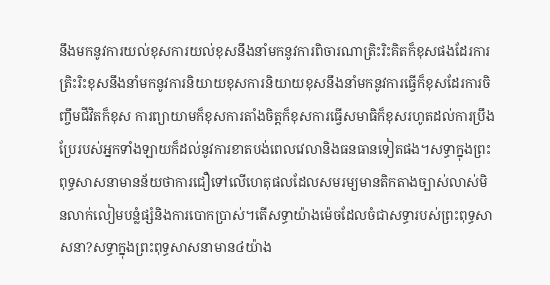នឹងមកនូវការយល់ខុសការយល់ខុសនឹងនាំមកនូវការពិចារណាត្រិះរិះគិតក៏ខុសផងដែរការត្រិះរិះខុសនឹងនាំមកនូវការនិយាយខុសការនិយាយខុសនឹងនាំមកនូវការធ្វើក៏ខុសដែរការចិញ្ចឹមជីវិតក៏ខុស ការព្យាយាមក៏ខុសការតាំងចិត្តក៏ខុសការធ្វើសមាធិក៏ខុសរហូតដល់ការប្រឹងប្រែរបស់អ្នកទាំងឡាយក៏ដល់នូវការខាតបង់ពេលវេលានិងធនធានទៀតផង។សទ្ធាក្នុងព្រះពុទ្ធសាសនាមានន័យថាការជឿទៅលើហេតុផលដែលសមរម្យមានតិកតាងច្បាស់លាស់មិនលាក់លៀមបន្លំផ្សំនិងការបោកប្រាស់។តើសទ្ធាយ៉ាងម៉េចដែលចំជាសទ្ធារបស់ព្រះពុទ្ធសាសនា?សទ្ធាក្នុងព្រះពុទ្ធសាសនាមាន៤យ៉ាង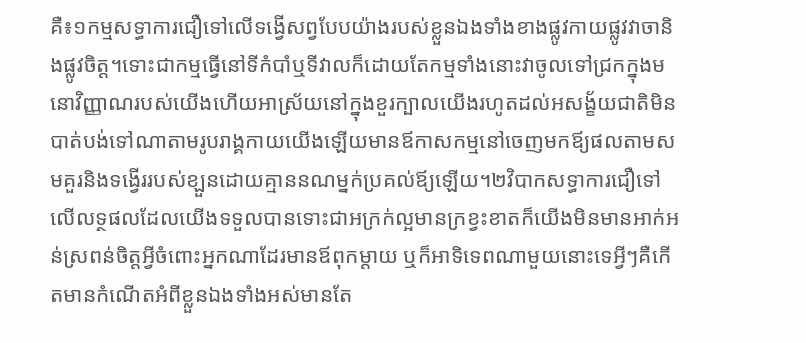គឺ៖១កម្មសទ្ធាការជឿទៅលើទង្វើសព្វបែបយ៉ាងរបស់ខ្លួនឯងទាំងខាងផ្លូវកាយផ្លូវវាចានិងផ្លូវចិត្ត។ទោះជាកម្មធ្វើនៅទីកំបាំឬទីវាលក៏ដោយតែកម្មទាំងនោះវាចូលទៅជ្រកក្នុងមនោវិញ្ញាណរបស់យើងហើយអាស្រ័យនៅក្នុងខួរក្បាលយើងរហូតដល់អសង្ខ័យជាតិមិនបាត់បង់ទៅណាតាមរូបរាង្គកាយយើងឡើយមានឪកាសកម្មនៅចេញមកឪ្យផលតាមសមគួរនិងទង្វើររបស់ខ្ឡួនដោយគ្មាននណម្នក់ប្រគល់ឪ្យឡើយ។២វិបាកសទ្ធាការជឿទៅលើលទ្ថផលដែលយើងទទួលបានទោះជាអក្រក់ល្អមានក្រខ្វះខាតក៏យើងមិនមានអាក់អន់ស្រពន់ចិត្តអ្វីចំពោះអ្នកណាដែរមានឪពុកម្តាយ ឬក៏អាទិទេពណាមួយនោះទេអ្វីៗគឺកើតមានកំណើតអំពីខ្លួនឯងទាំងអស់មានតែ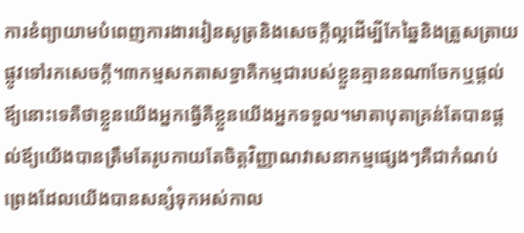ការខំព្យាយាមបំពេញការងាររៀនសូត្រនិងសេចក្តីល្អដើម្បីកែឆ្នៃនិងត្រួសត្រាយផ្លូវទៅរកសេចក្តី។៣កម្មសកតាសទ្ធាគឺកម្មជារបស់ខ្លួនគ្មាននណាចែកឬផ្តល់ឪ្យនោះទេគឺថាខ្លួនយើងអ្នកធ្វើគឺខ្លួនយើងអ្នកទទួល។មាតាបុតាគ្រន់តែបានផ្តល់ឪ្យយើងបានត្រឹមតែរូបកាយតែចិត្តវិញ្ញាណវាសនាកម្មផ្សេងៗគឺជាកំណប់ព្រេងដែលយើងបានសន្សំទុកអស់កាល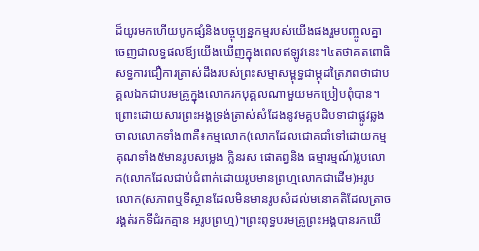ដ៏យូរមកហើយបូកផ្សំនិងបច្ចុប្បន្នកម្មរបស់យើងផងរួមបញ្ចូលគ្នាចេញជាលទ្ធផលឪ្យយើងឃើញក្នុងពេលឥឡូវនេះ។៤តថាគតពោធិសទ្ធការជឿការត្រាស់ដឹងរបស់ព្រះសម្មាសម្ពុទ្ធជាម្កុដត្រៃភពថាជាបគ្គលឯកជាបរមគ្រូក្នុងលោករកបុគ្គលណាមួយមកប្រៀបពុំបាន។ព្រោះដោយសារព្រះអង្គទ្រង់ត្រាស់សំដែងនូវមគ្គបដិបទាជាផ្លូវឆ្លងចាលលោកទាំង៣គឺ៖កម្មលោក(លោកដែលជោគជាំទៅដោយកម្មគុណទាំង៥មានរូបសម្លេង ក្លិនរស ផោតព្វនិង ធម្មារម្មណ៍)រូបលោក(លោកដែលជាប់ជំពាក់ដោយរូបមានព្រហ្មលោកជាដើម)អរូបលោក(សភាពឬទីស្ថានដែលមិនមានរូបសំដល់មនោគតិដែលត្រាចរង្គត់រកទីជំរកគ្មាន អរូបព្រហ្ម)។ព្រះពុទ្ធបរមគ្រូព្រះអង្គបានរកឃើ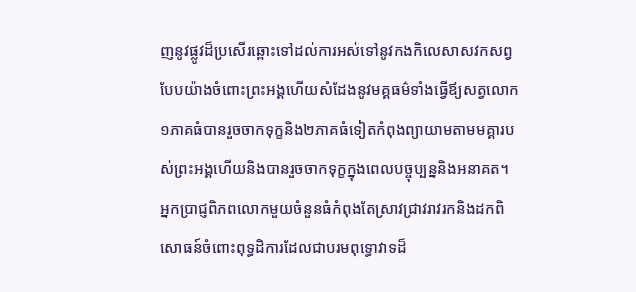ញនូវផ្លូវដ៏ប្រសើរឆ្ពោះទៅដល់ការអស់ទៅនូវកងកិលេសាសវកសព្វបែបយ៉ាងចំពោះព្រះអង្គហើយសំដែងនូវមគ្គធម៌ទាំងធ្វើឪ្យសត្វលោក១ភាគធំបានរួចចាកទុក្ខនិង២ភាគធំទៀតកំពុងព្យាយាមតាមមគ្គារបស់ព្រះអង្គហើយនិងបានរួចចាកទុក្ខក្នុងពេលបច្ចុប្បន្ននិងអនាគត។ អ្នកប្រាជ្ញពិភពលោកមួយចំនួនធំកំពុងតែស្រាវជ្រាវរាវរកនិងដកពិសោធន៍ចំពោះពុទ្ធដិការដែលជាបរមពុទ្ធោវាទដ៏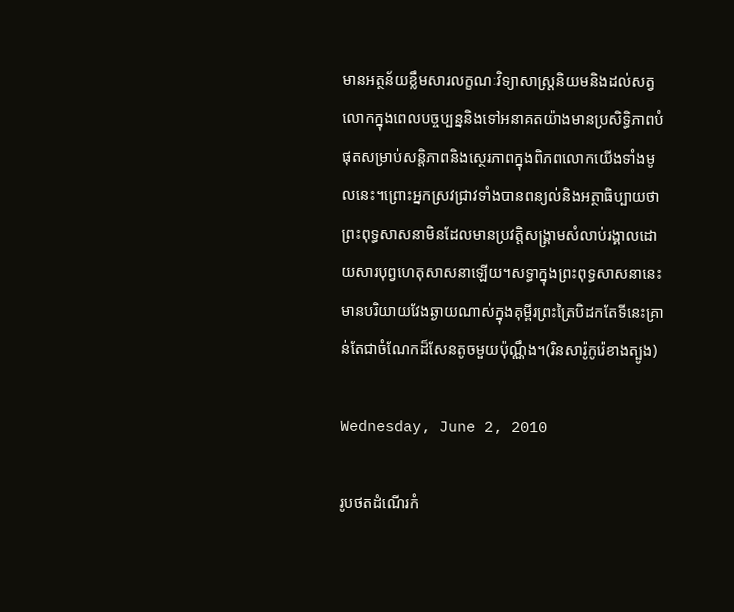មានអត្ថន័យខ្លឹមសារលក្ខណៈវិទ្យាសាស្រ្តនិយមនិងដល់សត្វលោកក្នុងពេលបច្ចប្បន្ននិងទៅអនាគតយ៉ាងមានប្រសិទ្ធិភាពបំផុតសម្រាប់សន្តិភាពនិងស្ថេរភាពក្នុងពិភពលោកយើងទាំងមូលនេះ។ព្រោះអ្នកស្រវជ្រាវទាំងបានពន្យល់និងអត្ថាធិប្បាយថាព្រះពុទ្ធសាសនាមិនដែលមានប្រវត្តិសង្រ្គាមសំលាប់រង្គាលដោយសារបុព្វហេតុសាសនាឡើយ។សទ្ធាក្នុងព្រះពុទ្ធសាសនានេះមានបរិយាយវែងឆ្ងាយណាស់ក្នុងគុម្ពីរព្រះត្រៃបិដកតែទីនេះគ្រាន់តែជាចំណែកដ៏សែនតូចមួយប៉ុណ្ណឹង។(រិនសារ៉ូកូរ៉េខាងត្បូង)

Wednesday, June 2, 2010

រូបថតដំណើរកំ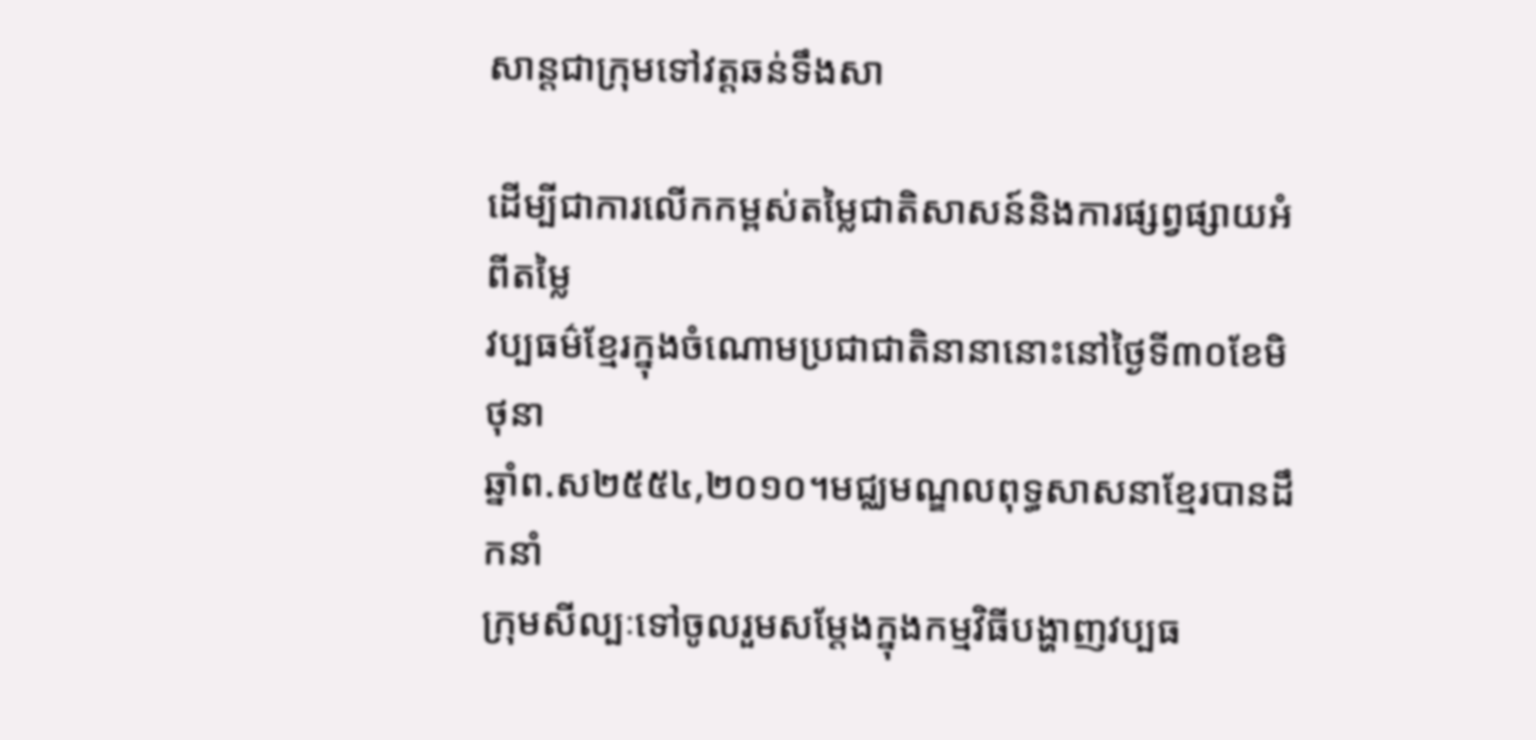សាន្តជាក្រុមទៅវត្តឆន់ទឹងសា

ដើម្បីជាការលើកកម្ពស់តម្លៃជាតិសាសន៍និងការផ្សព្វផ្សាយអំពីតម្លៃ
វប្បធម៌ខ្មែរក្នុងចំណោមប្រជាជាតិនានានោះនៅថ្ងៃទី៣០ខែមិថុនា
ឆ្នាំព.ស២៥៥៤,២០១០។មជ្ឈមណ្ឌលពុទ្ធសាសនាខ្មែរបានដឹកនាំ
ក្រុមសីល្បៈទៅចូលរួមសម្តែងក្នុងកម្មវិធីបង្ហាញវប្បធ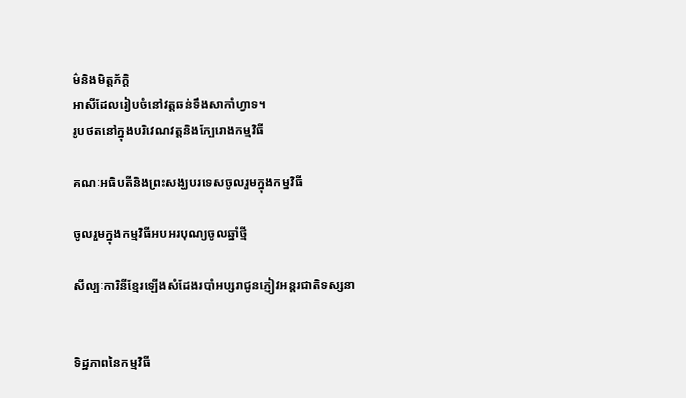ម៌និងមិត្តភ័ក្តិ
អាសីដែលរៀបចំនៅវត្តឆន់ទឹងសាកាំហ្វាទ។
រូបថតនៅក្នុងបរិវេណវត្តនិងក្បែរោងកម្មវិធី

គណៈអធិបតីនិងព្រះសង្ឃបរទេសចូលរួមក្នុងកម្នវិធី

ចូលរួមក្នុងកម្មវិធីអបអរបុណ្យចូលឆ្នាំថ្មី

សីល្បៈការិនីខ្មែរឡើងសំដែងរបាំអប្សរាជូនភ្ញៀវអន្តរជាតិទស្សនា


ទិដ្ឋភាពនៃកម្មវិធី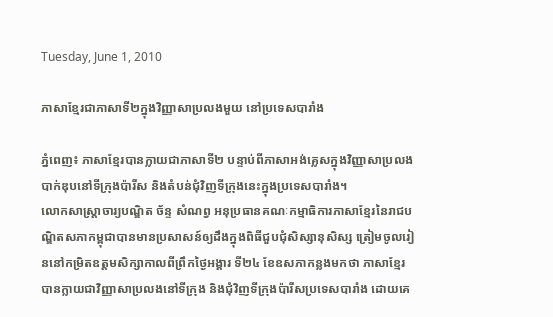Tuesday, June 1, 2010

ភាសាខ្មែរជាភាសាទី២ក្នុងវិញ្ញាសាប្រលងមួយ នៅប្រទេសបារាំង

ភ្នំពេញ៖ ភាសាខ្មែរបានក្លាយជាភាសាទី២ បន្ទាប់ពីភាសាអង់គ្លេសក្នុងវិញ្ញាសាប្រលងបាក់ឌុបនៅទីក្រុងប៉ារីស និងតំបន់ជុំវិញទីក្រុងនេះក្នុងប្រទេសបារាំង។
លោកសាស្ត្រាចារ្យបណ្ឌិត ច័ន្ទ សំណព្វ អនុប្រធានគណៈកម្មាធិការភាសាខ្មែរនៃរាជបណ្ឌិតសភាកម្ពុជាបានមានប្រសាសន៍ឲ្យដឹងក្នុងពិធីជួបជុំសិស្សានុសិស្ស ត្រៀមចូលរៀននៅកម្រិតឧត្ដមសិក្សាកាលពីព្រឹកថ្ងៃអង្គារ ទី២៤ ខែឧសភាកន្លងមកថា ភាសាខ្មែរបានក្លាយជាវិញ្ញាសាប្រលងនៅទីក្រុង និងជុំវិញទីក្រុងប៉ារីសប្រទេសបារាំង ដោយគេ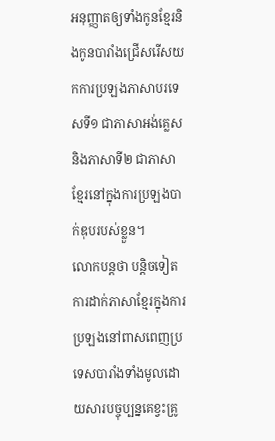អនុញ្ញាតឲ្យទាំងកូនខ្មែរនិងកូនបារាំងជ្រើសរើសយកការប្រឡងភាសាបរទេសទី១ ជាភាសាអង់គ្លេស និងភាសាទី២ ជាភាសាខ្មែរនៅក្នុងការប្រឡងបាក់ឌុបរបស់ខ្លួន។
លោកបន្តថា បន្តិចទៀតការដាក់ភាសាខ្មែរក្នុងការប្រឡងនៅពាសពេញប្រទេសបារាំងទាំងមូលដោយសារបច្ចុប្បន្នគេខ្វះគ្រូ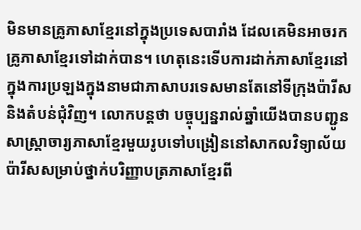មិនមានគ្រូភាសាខ្មែរនៅក្នុងប្រទេសបារាំង ដែលគេមិនអាចរកគ្រូភាសាខ្មែរទៅដាក់បាន។ ហេតុនេះទើបការដាក់ភាសាខ្មែរនៅក្នុងការប្រឡងក្នុងនាមជាភាសាបរទេសមានតែនៅទីក្រុងប៉ារីស និងតំបន់ជុំវិញ។ លោកបន្តថា បច្ចុប្បន្នរាល់ឆ្នាំយើងបានបញ្ជូនសាស្ត្រាចារ្យភាសាខ្មែរមួយរូបទៅបង្រៀននៅសាកលវិទ្យាល័យប៉ារីសសម្រាប់ថ្នាក់បរិញ្ញាបត្រភាសាខ្មែរពី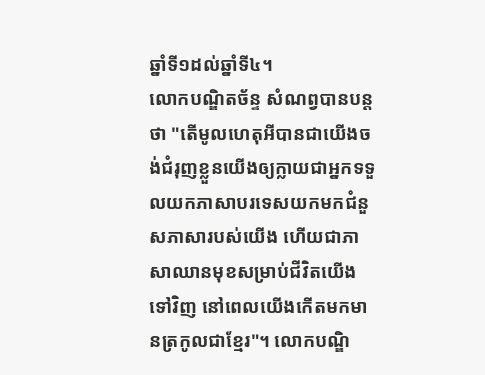ឆ្នាំទី១ដល់ឆ្នាំទី៤។
លោកបណ្ឌិតច័ន្ទ សំណព្វបានបន្តថា "តើមូលហេតុអីបានជាយើងចង់ជំរុញខ្លួនយើងឲ្យក្លាយជាអ្នកទទួលយកភាសាបរទេសយកមកជំនួសភាសារបស់យើង ហើយជាភាសាឈានមុខសម្រាប់ជីវិតយើងទៅវិញ នៅពេលយើងកើតមកមានត្រកូលជាខ្មែរ"។ លោកបណ្ឌិ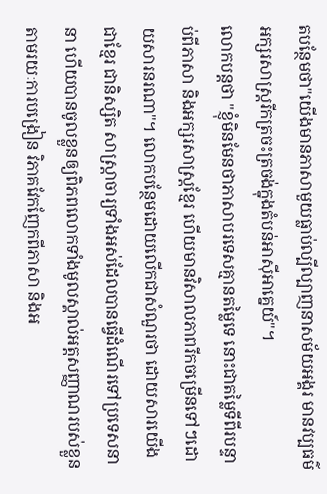តបន្ថែមថា"យើងមានភាសាមួយធ្លាប់ល្បីល្បាញនាសម័យអង្គរ មានវប្បធម៌ អក្សរសាស្ត្ររីកត្រចះត្រចង់ក្នុងតំបន់អាស៊ីអាគ្នេយ៍"។
លោកបន្តថា "ខ្ញុំមិនមែនថាភាសាបរទេសគ្មានតម្លៃទេ នោះជាតម្លៃទីពីរបន្ទាប់ពីភាសា និងអក្សរសាស្ត្រខ្មែរ ហើយមានវិសាលភាពរីកចម្រើនទៅៗដោយសារនរណា"។ លោកបន្ថែមដោយលើកជាសំណួរថា ដោយសារយើងជាខ្មែរ ជានិស្សិត សាស្ត្រាចារ្យទាំងអស់ដែលបានធ្វើដំណើរទៅប្រទេសនានា ហើយបានចូលខ្លួនឲ្យពិភពលោកទាំងមូលស្គាល់អត្តសញ្ញាណរបស់ខ្លួនតាមរយៈការបង្រៀន វិភាគវែកញែកពីភាសា និងអ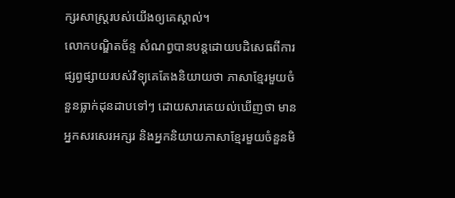ក្សរសាស្ត្ររបស់យើងឲ្យគេស្គាល់។
លោកបណ្ឌិតច័ន្ទ សំណព្វបានបន្តដោយបដិសេធពីការផ្សព្វផ្សាយរបស់វិទ្យុគេតែងនិយាយថា ភាសាខ្មែរមួយចំនួនធ្លាក់ដុនដាបទៅៗ ដោយសារគេយល់ឃើញថា មានអ្នកសរសេរអក្សរ និងអ្នកនិយាយភាសាខ្មែរមួយចំនួនមិ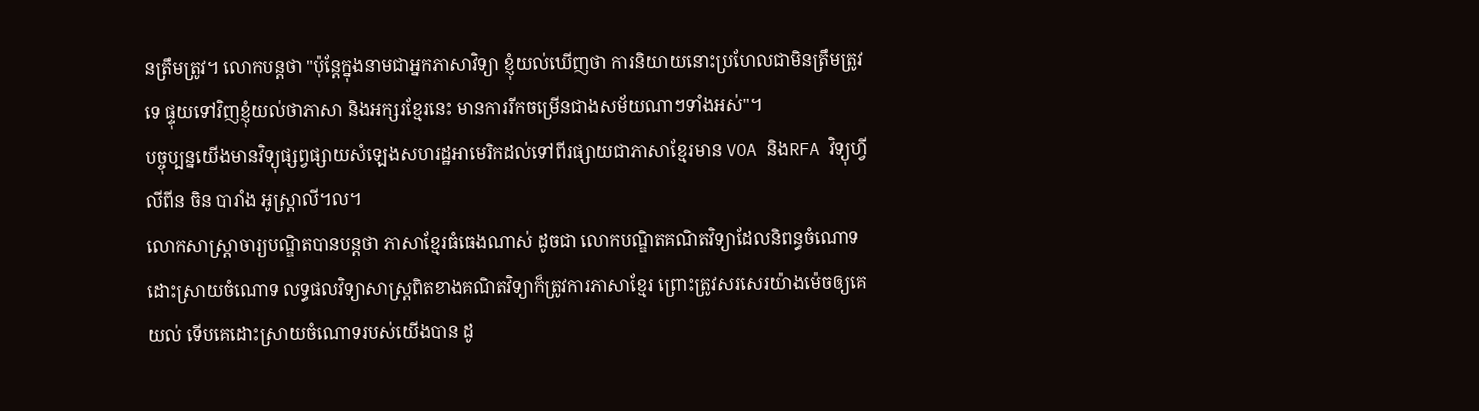នត្រឹមត្រូវ។ លោកបន្តថា "ប៉ុន្តែក្នុងនាមជាអ្នកភាសាវិទ្យា ខ្ញុំយល់ឃើញថា ការនិយាយនោះប្រហែលជាមិនត្រឹមត្រូវទេ ផ្ទុយទៅវិញខ្ញុំយល់ថាភាសា និងអក្សរខ្មែរនេះ មានការរីកចម្រើនជាងសម័យណាៗទាំងអស់"។
បច្ចុប្បន្នយើងមានវិទ្យុផ្សព្វផ្សាយសំឡេងសហរដ្ឋអាមេរិកដល់ទៅពីរផ្សាយជាភាសាខ្មែរមាន VOA និងRFA វិទ្យុហ្វីលីពីន ចិន បារាំង អូស្ត្រាលី។ល។
លោកសាស្ត្រាចារ្យបណ្ឌិតបានបន្តថា ភាសាខ្មែរធំធេងណាស់ ដូចជា លោកបណ្ឌិតគណិតវិទ្យាដែលនិពន្ធចំណោទ ដោះស្រាយចំណោទ លទ្ធផលវិទ្យាសាស្ត្រពិតខាងគណិតវិទ្យាក៏ត្រូវការភាសាខ្មែរ ព្រោះត្រូវសរសេរយ៉ាងម៉េចឲ្យគេយល់ ទើបគេដោះស្រាយចំណោទរបស់យើងបាន ដូ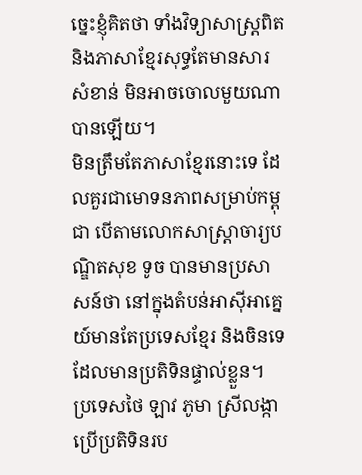ច្នេះខ្ញុំគិតថា ទាំងវិទ្យាសាស្ត្រពិត និងភាសាខ្មែរសុទ្ធតែមានសារសំខាន់ មិនអាចចោលមួយណាបានឡើយ។
មិនត្រឹមតែភាសាខ្មែរនោះទេ ដែលគួរជាមោទនភាពសម្រាប់កម្ពុជា បើតាមលោកសាស្ត្រាចារ្យបណ្ឌិតសុខ ទូច បានមានប្រសាសន៍ថា នៅក្នុងតំបន់អាស៊ីអាគ្នេយ៍មានតែប្រទេសខ្មែរ និងចិនទេដែលមានប្រតិទិនផ្ទាល់ខ្លួន។ ប្រទេសថៃ ឡាវ ភូមា ស្រីលង្កា ប្រើប្រតិទិនរប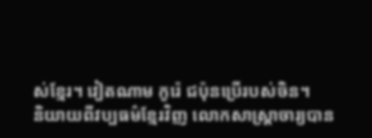ស់ខ្មែរ។ វៀតណាម កូរ៉េ ជប៉ុនប្រើរបស់ចិន។
និយាយពីវប្បធម៌ខ្មែរវិញ លោកសាស្ត្រាចារ្យបាន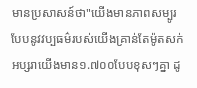មានប្រសាសន៍ថា"យើងមានភាពសម្បូរបែបនូវវប្បធម៌របស់យើងគ្រាន់តែម៉ូតសក់អប្សរាយើងមាន១.៧០០បែបខុសៗគ្នា ដូ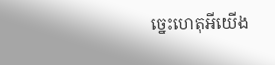ច្នេះហេតុអីយើង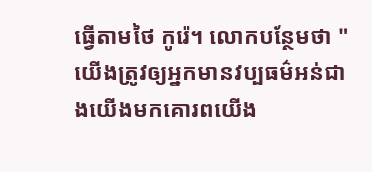ធ្វើតាមថៃ កូរ៉េ។ លោកបន្ថែមថា "យើងត្រូវឲ្យអ្នកមានវប្បធម៌អន់ជាងយើងមកគោរពយើង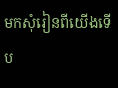មកសុំរៀនពីយើងទើប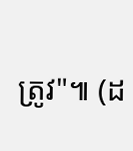ត្រូវ"៕ (ដ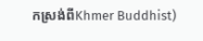កស្រង់ពីKhmer Buddhist)